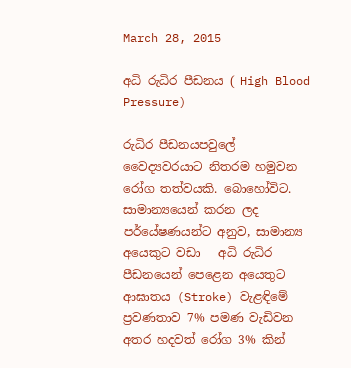March 28, 2015

අධි රුධිර පීඩනය ( High Blood Pressure)

රුධිර පීඩනයපවුලේ වෛද්‍යවරයාට නිතරම හමුවන රෝග තත්වයකි. බොහෝවිට. සාමාන්‍යයෙන් කරන ලද පර්යේෂණයන්ට අනුව, සාමාන්‍ය අයෙකුට වඩා   අධි රුධිර පීඩනයෙන් පෙළෙන අයෙතුට ආඝාතය (Stroke) වැළඳිමේ ප්‍රවණතාව 7% පමණ වැඩිවන අතර හදවත් රෝග 3% කින්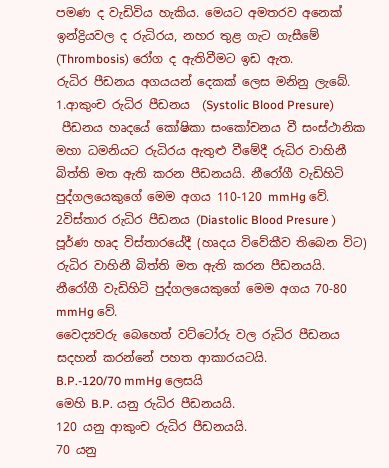පමණ ද වැඩිවිය හැකිය. මෙයට අමතරව අනෙක් ඉන්ද්‍රියවල ද රුධිරය, නහර තුළ ගැට ගැසීමේ (Thrombosis) රෝග ද ඇතිවීමට ඉඩ ඇත.
රුධිර පීඩනය අගයයන් දෙකක් ලෙස මනිනු ලැබේ.
1.ආකුංච රුධිර පීඩනය  (Systolic Blood Presure)
 පීඩනය හෘදයේ කෝෂිකා සංකෝචනය වී සංස්ථානික මහා ධමනියට රුධිරය ඇතුළු වීමේදී රුධිර වාහිනී බිත්ති මත ඇති කරන පීඩනයයි. නීරෝගී වැඩිහිටි පුද්ගලයෙකුගේ මෙම අගය 110-120 mmHg වේ.
2විස්තාර රුධිර පීඩනය (Diastolic Blood Presure )
පූර්ණ හෘද විස්තාරයේදී (හෘදය විවේකීව තිබෙන විට) රුධිර වාහිනී බිත්ති මත ඇති කරන පීඩනයයි. නීරෝගී වැඩිහිටි පුද්ගලයෙකුගේ මෙම අගය 70-80 mmHg වේ.
වෛද්‍යවරු බෙහෙත් වට්ටෝරු වල රුධිර පීඩනය සදහන් කරන්නේ පහත ආකාරයටයි.
B.P.-120/70 mmHg ලෙසයි
මෙහි B.P. යනු රුධිර පීඩනයයි.
120 යනු ආකුංච රුධිර පීඩනයයි.
70 යනු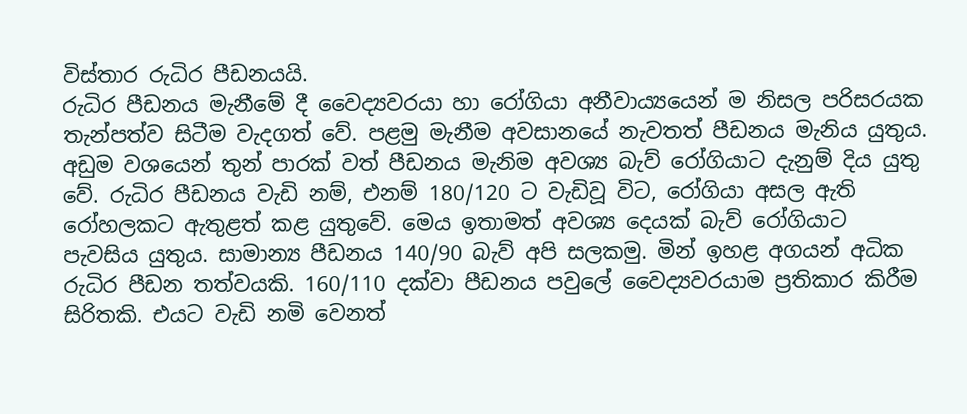විස්තාර රුධිර පීඩනයයි.
රුධිර පීඩනය මැනීමේ දී වෛද්‍යවරයා හා රෝගියා අනීවාය්‍යයෙන් ම නිසල පරිසරයක තැන්පත්ව සිටීම වැදගත් වේ. පළමු මැනීම අවසානයේ නැවතත් පීඩනය මැනිය යුතුය. අඩුම වශයෙන් තුන් පාරක් වත් පීඩනය මැනිම අවශ්‍ය බැව් රෝගියාට දැනුම් දිය යුතු වේ. රුධිර පීඩනය වැඩි නම්, එනම් 180/120 ට වැඩිවූ විට, රෝගියා අසල ඇති රෝහලකට ඇතුළත් කළ යුතුවේ. මෙය ඉතාමත් අවශ්‍ය දෙයක් බැව් රෝගියාට පැවසිය යුතුය. සාමාන්‍ය පීඩනය 140/90 බැව් අපි සලකමු. මින් ඉහළ අගයන් අධික රුධිර පීඩන තත්වයකි. 160/110 දක්වා පීඩනය පවුලේ වෛද්‍යවරයාම ප්‍රතිකාර කිරීම සිරිතකි. එයට වැඩි නමි වෙනත්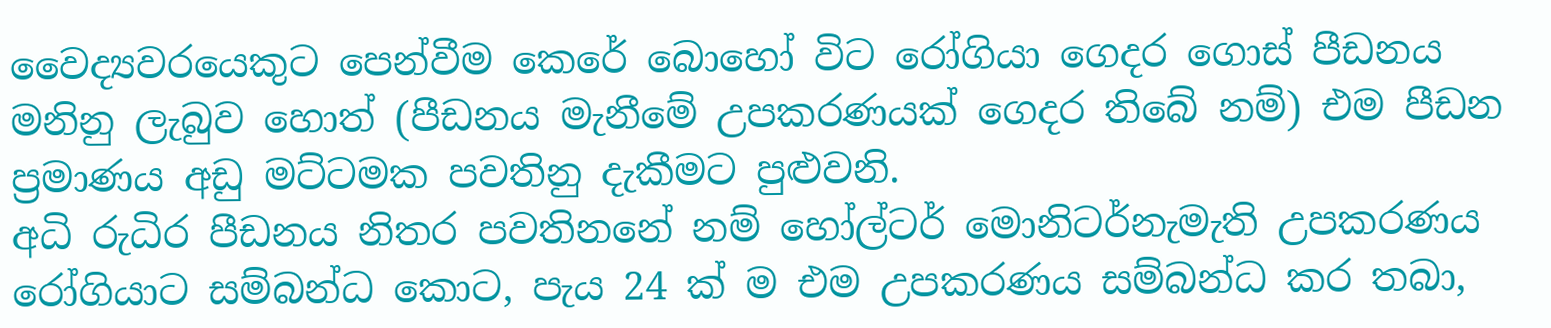වෛද්‍යවරයෙකුට පෙන්වීම කෙරේ බොහෝ විට රෝගියා ගෙදර ගොස් පීඩනය මනිනු ලැබුව හොත් (පීඩනය මැනීමේ උපකරණයක් ගෙදර තිබේ නම්) එම පීඩන ප්‍රමාණය අඩු මට්ටමක පවතිනු දැකීමට පුළුවනි.
අධි රුධිර පීඩනය නිතර පවතිනනේ නම් හෝල්ටර් මොනිටර්නැමැති උපකරණය රෝගියාට සම්බන්ධ කොට, පැය 24 ක් ම එම උපකරණය සම්බන්ධ කර තබා,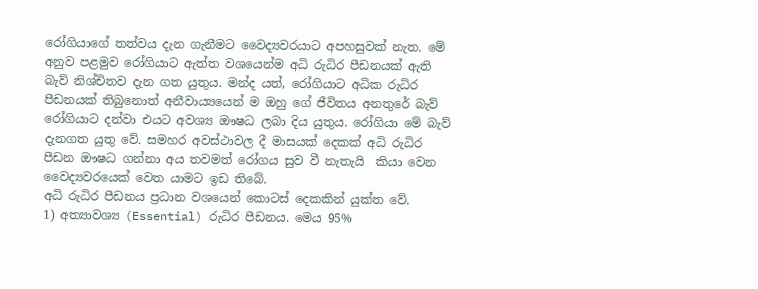රෝගියාගේ තත්වය දැන ගැනීමට වෛද්‍යවරයාට අපහසුවක් නැත. මේ අනුව පළමුව රෝගියාට ඇත්ත වශයෙන්ම අධි රුධිර පීඩනයක් ඇති බැව් නිශ්චිතව දැන ගත යුතුය. මන්ද යත්, රෝගියාට අධික රුධිර පීඩනයක් තිබුනොත් අනීවාය්‍යයෙන් ම ඔහු ගේ ජීවිතය අනතුරේ බැව් රෝගියාට දන්වා එයට අවශ්‍ය ඖෂධ ලබා දිය යුතුය. රෝගියා මේ බැව් දැනගත යුතු වේ. සමහර අවස්ථාවල දී මාසයක් දෙකක් අධි රුධිර පීඩන ඖෂධ ගන්නා අය තවමත් රෝගය සුව වී නැතැයි  කියා වෙන වෛද්‍යවරයෙක් වෙත යාමට ඉඩ තිබේ.
අධි රුධිර පීඩනය ප්‍රධාන වශයෙන් කොටස් දෙකකින් යුක්ත වේ.
1) අත්‍යාවශ්‍ය (Essential) රුධිර පීඩනය. මෙය 95%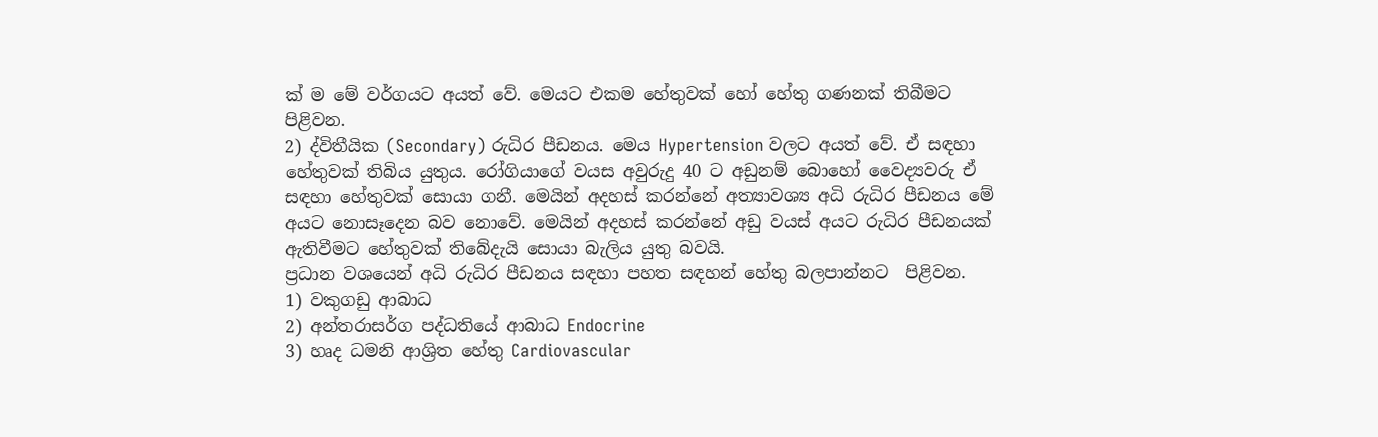ක් ම මේ වර්ගයට අයත් වේ. මෙයට එකම හේතුවක් හෝ හේතු ගණනක් තිබීමට පිළිවන.
2) ද්විතීයික (Secondary) රුධිර පීඩනය. මෙය Hypertension වලට අයත් වේ. ඒ සඳහා හේතුවක් තිබිය යුතුය. රෝගියාගේ වයස අවුරුදු 40 ට අඩුනම් බොහෝ වෛද්‍යවරු ඒ සඳහා හේතුවක් සොයා ගනී. මෙයින් අදහස් කරන්නේ අත්‍යාවශ්‍ය අධි රුධිර පීඩනය මේ අයට නොසෑදෙන බව නොවේ. මෙයින් අදහස් කරන්නේ අඩු වයස් අයට රුධිර පීඩනයක් ඇතිවීමට හේතුවක් තිබේදැයි සොයා බැලිය යුතු බවයි.
ප්‍රධාන වශයෙන් අධි රුධිර පීඩනය සඳහා පහත සඳහන් හේතු බලපාන්නට  පිළිවන.
1) වකුගඩු ආබාධ
2) අන්තරාසර්ග පද්ධතියේ ආබාධ Endocrine
3) හෘද ධමනි ආශ්‍රිත හේතු Cardiovascular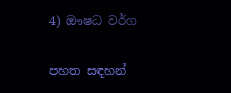4) ඖෂධ වර්ග

පහත සඳහන්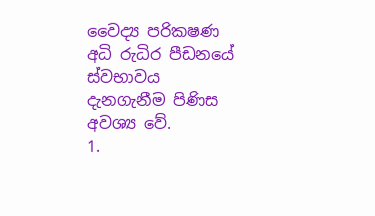වෛද්‍ය පරික‍ෂණ අධි රුධිර පීඩනයේ ස්වභාවය දැනගැනීම පිණිස අවශ්‍ය වේ.
1.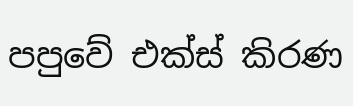පපුවේ එක්ස් කිරණ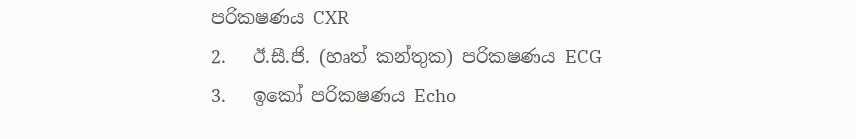පරික‍ෂණය CXR
2.   ඊ.සී.ජි. (හෘත් කන්තුක) පරික‍ෂණය ECG
3.   ඉකෝ පරික‍ෂණය Echo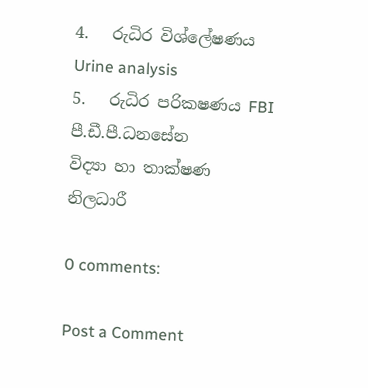4.   රුධිර විශ්ලේෂණය Urine analysis
5.   රුධිර පරික‍ෂණය FBI
පී.ඩී.පී.ධනසේන
විද්‍යා හා තාක්ෂණ නිලධාරී

0 comments:

Post a Comment